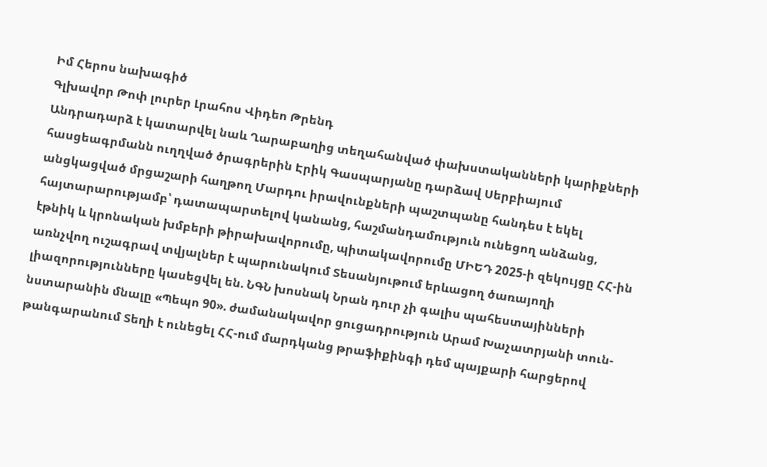Իմ Հերոս նախագիծ
Գլխավոր Թոփ լուրեր Լրահոս Վիդեո Թրենդ
Անդրադարձ է կատարվել նաև Ղարաբաղից տեղահանված փախստականների կարիքների հասցեագրմանն ուղղված ծրագրերին Էրիկ Գասպարյանը դարձավ Սերբիայում անցկացված մրցաշարի հաղթող Մարդու իրավունքների պաշտպանը հանդես է եկել հայտարարությամբ՝ դատապարտելով կանանց, հաշմանդամություն ունեցող անձանց, էթնիկ և կրոնական խմբերի թիրախավորումը, պիտակավորումը ՄԻԵԴ 2025-ի զեկույցը ՀՀ-ին առնչվող ուշագրավ տվյալներ է պարունակում Տեսանյութում երևացող ծառայողի լիազորությունները կասեցվել են. ՆԳՆ խոսնակ Նրան դուր չի գալիս պահեստայինների նստարանին մնալը «Պեպո 90». ժամանակավոր ցուցադրություն Արամ Խաչատրյանի տուն-թանգարանում Տեղի է ունեցել ՀՀ-ում մարդկանց թրաֆիքինգի դեմ պայքարի հարցերով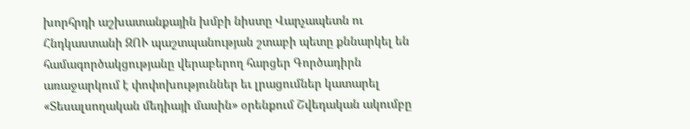խորհրդի աշխատանքային խմբի նիստը Վարչապետն ու Հնդկաստանի ԶՈՒ պաշտպանության շտաբի պետը քննարկել են համագործակցությանը վերաբերող հարցեր Գործադիրն առաջարկում է փոփոխություններ եւ լրացումներ կատարել «Տեսալսողական մեդիայի մասին» օրենքում Շվեդական ակումբը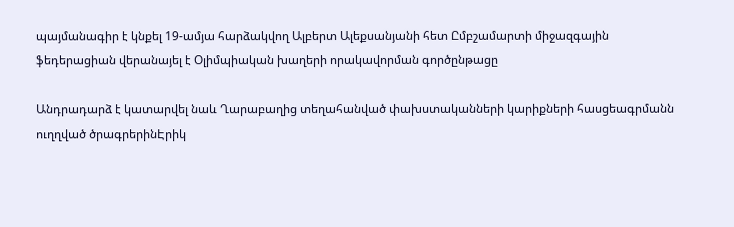պայմանագիր է կնքել 19-ամյա հարձակվող Ալբերտ Ալեքսանյանի հետ Ըմբշամարտի միջազգային ֆեդերացիան վերանայել է Օլիմպիական խաղերի որակավորման գործընթացը

Անդրադարձ է կատարվել նաև Ղարաբաղից տեղահանված փախստականների կարիքների հասցեագրմանն ուղղված ծրագրերինԷրիկ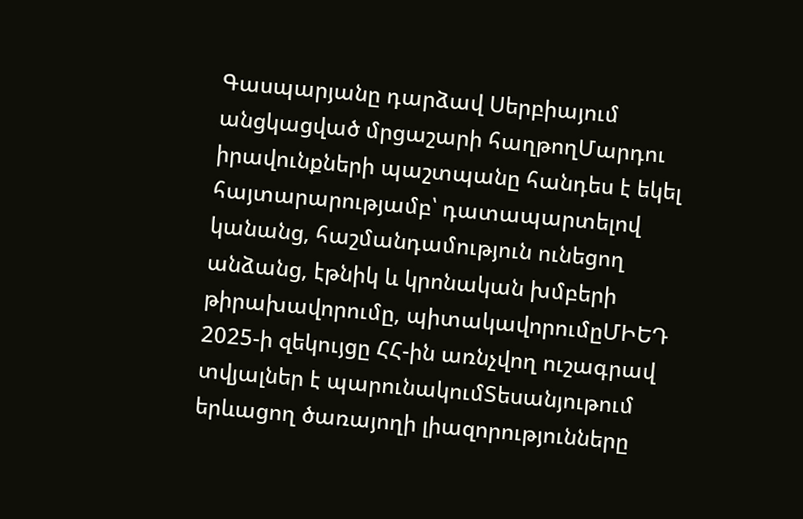Գասպարյանը դարձավ Սերբիայում անցկացված մրցաշարի հաղթողՄարդու իրավունքների պաշտպանը հանդես է եկել հայտարարությամբ՝ դատապարտելով կանանց, հաշմանդամություն ունեցող անձանց, էթնիկ և կրոնական խմբերի թիրախավորումը, պիտակավորումըՄԻԵԴ 2025-ի զեկույցը ՀՀ-ին առնչվող ուշագրավ տվյալներ է պարունակումՏեսանյութում երևացող ծառայողի լիազորությունները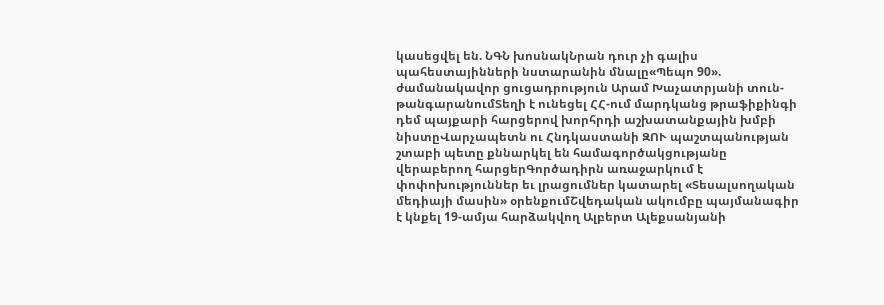կասեցվել են. ՆԳՆ խոսնակՆրան դուր չի գալիս պահեստայինների նստարանին մնալը«Պեպո 90». ժամանակավոր ցուցադրություն Արամ Խաչատրյանի տուն-թանգարանումՏեղի է ունեցել ՀՀ-ում մարդկանց թրաֆիքինգի դեմ պայքարի հարցերով խորհրդի աշխատանքային խմբի նիստըՎարչապետն ու Հնդկաստանի ԶՈՒ պաշտպանության շտաբի պետը քննարկել են համագործակցությանը վերաբերող հարցերԳործադիրն առաջարկում է փոփոխություններ եւ լրացումներ կատարել «Տեսալսողական մեդիայի մասին» օրենքումՇվեդական ակումբը պայմանագիր է կնքել 19-ամյա հարձակվող Ալբերտ Ալեքսանյանի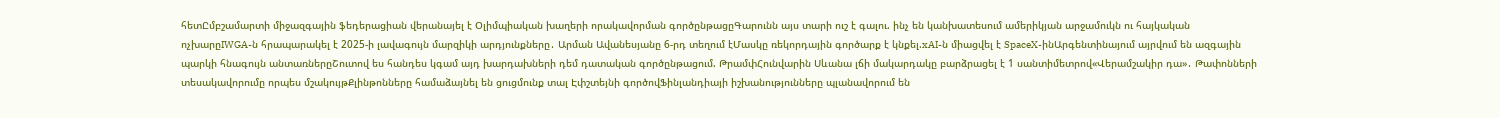հետԸմբշամարտի միջազգային ֆեդերացիան վերանայել է Օլիմպիական խաղերի որակավորման գործընթացըԳարունն այս տարի ուշ է գալու. ինչ են կանխատեսում ամերիկյան արջամուկն ու հայկական ոչխարըIWGA-ն հրապարակել է 2025-ի լավագույն մարզիկի արդյունքները․ Արման Ավանեսյանը 6-րդ տեղում էՄասկը ռեկորդային գործարք է կնքել.xAI-ն միացվել է SpaceX-ինԱրգենտինայում այրվում են ազգային պարկի հնագույն անտառներըՇուտով ես հանդես կգամ այդ խարդախների դեմ դատական գործընթացում. ԹրամփՀունվարին Սևանա լճի մակարդակը բարձրացել է 1 սանտիմետրով«Վերամշակիր դա»․ Թափոնների տեսակավորումը որպես մշակույթՔլինթոնները համաձայնել են ցուցմունք տալ Էփշտեյնի գործովՖինլանդիայի իշխանությունները պլանավորում են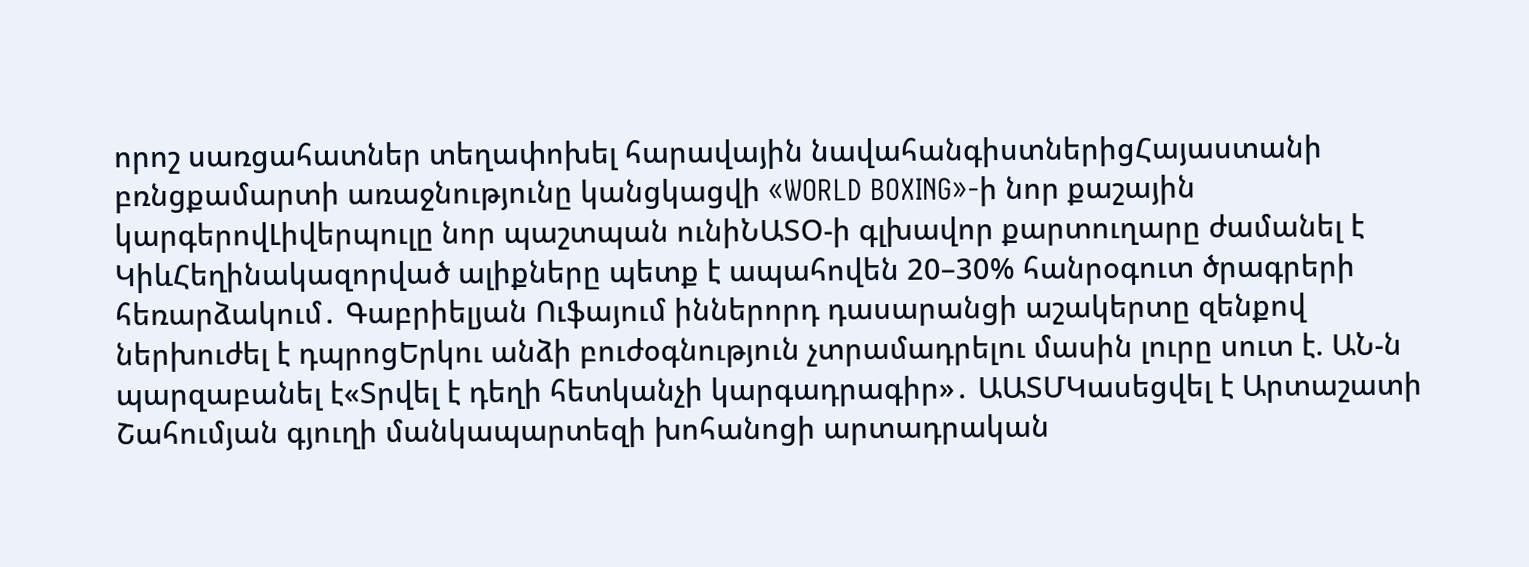որոշ սառցահատներ տեղափոխել հարավային նավահանգիստներիցՀայաստանի բռնցքամարտի առաջնությունը կանցկացվի «WORLD BOXING»-ի նոր քաշային կարգերովԼիվերպուլը նոր պաշտպան ունիՆԱՏՕ-ի գլխավոր քարտուղարը ժամանել է ԿիևՀեղինակազորված ալիքները պետք է ապահովեն 20–30% հանրօգուտ ծրագրերի հեռարձակում․ Գաբրիելյան Ուֆայում իններորդ դասարանցի աշակերտը զենքով ներխուժել է դպրոցԵրկու անձի բուժօգնություն չտրամադրելու մասին լուրը սուտ է. ԱՆ-ն պարզաբանել է«Տրվել է դեղի հետկանչի կարգադրագիր»․ ԱԱՏՄԿասեցվել է Արտաշատի Շահումյան գյուղի մանկապարտեզի խոհանոցի արտադրական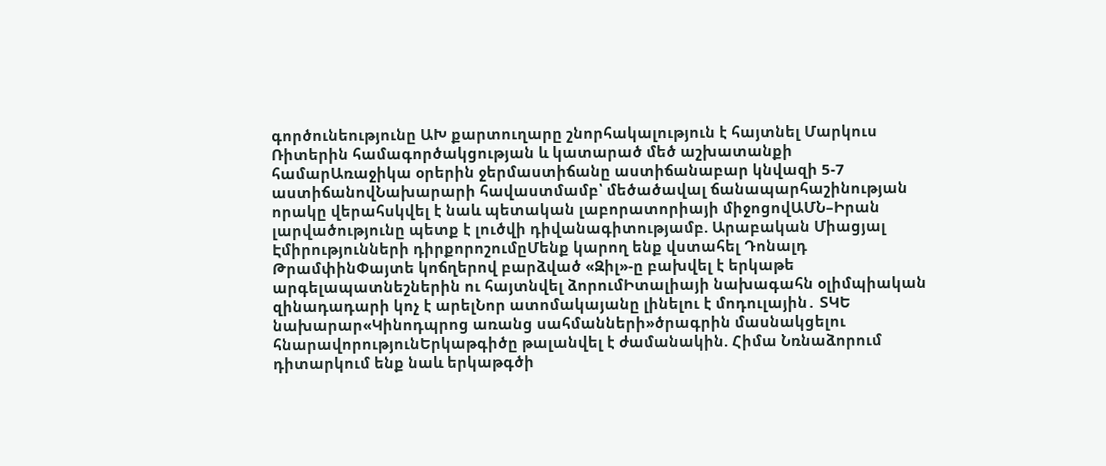գործունեությունը ԱԽ քարտուղարը շնորհակալություն է հայտնել Մարկուս Ռիտերին համագործակցության և կատարած մեծ աշխատանքի համարԱռաջիկա օրերին ջերմաստիճանը աստիճանաբար կնվազի 5-7 աստիճանովՆախարարի հավաստմամբ՝ մեծածավալ ճանապարհաշինության որակը վերահսկվել է նաև պետական լաբորատորիայի միջոցովԱՄՆ–Իրան լարվածությունը պետք է լուծվի դիվանագիտությամբ. Արաբական Միացյալ Էմիրությունների դիրքորոշումըՄենք կարող ենք վստահել Դոնալդ ԹրամփինՓայտե կոճղերով բարձված «Զիլ»-ը բախվել է երկաթե արգելապատնեշներին ու հայտնվել ձորումԻտալիայի նախագահն օլիմպիական զինադադարի կոչ է արելՆոր ատոմակայանը լինելու է մոդուլային․ ՏԿԵ նախարար«Կինոդպրոց առանց սահմանների»ծրագրին մասնակցելու հնարավորությունԵրկաթգիծը թալանվել է ժամանակին. Հիմա Նռնաձորում դիտարկում ենք նաև երկաթգծի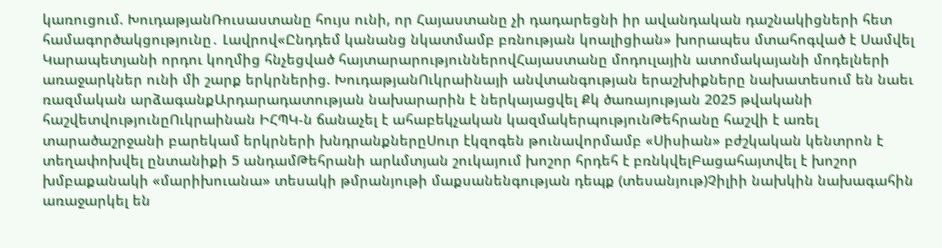կառուցում. ԽուդաթյանՌուսաստանը հույս ունի, որ Հայաստանը չի դադարեցնի իր ավանդական դաշնակիցների հետ համագործակցությունը․ Լավրով«Ընդդեմ կանանց նկատմամբ բռնության կոալիցիան» խորապես մտահոգված է Սամվել Կարապետյանի որդու կողմից հնչեցված հայտարարություններովՀայաստանը մոդուլային ատոմակայանի մոդելների առաջարկներ ունի մի շարք երկրներից. ԽուդաթյանՈւկրաինայի անվտանգության երաշխիքները նախատեսում են նաեւ ռազմական արձագանքԱրդարադատության նախարարին է ներկայացվել Քկ ծառայության 2025 թվականի հաշվետվությունըՈւկրաինան ԻՀՊԿ-ն ճանաչել է ահաբեկչական կազմակերպությունԹեհրանը հաշվի է առել տարածաշրջանի բարեկամ երկրների խնդրանքներըՍուր էկզոգեն թունավորմամբ «Սիսիան» բժշկական կենտրոն է տեղափոխվել ընտանիքի 5 անդամԹեհրանի արևմտյան շուկայում խոշոր հրդեհ է բռնկվելԲացահայտվել է խոշոր խմբաքանակի «մարիխուանա» տեսակի թմրանյութի մաքսանենգության դեպք (տեսանյութ)Չիլիի նախկին նախագահին առաջարկել են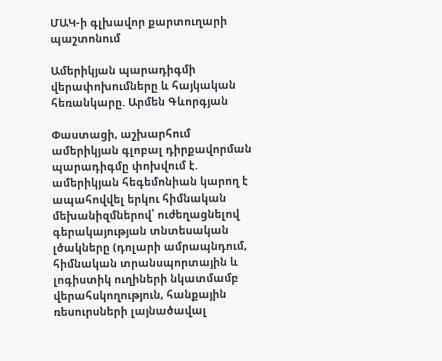ՄԱԿ-ի գլխավոր քարտուղարի պաշտոնում

Ամերիկյան պարադիգմի վերափոխումները և հայկական հեռանկարը. Արմեն Գևորգյան

Փաստացի, աշխարհում ամերիկյան գլոբալ դիրքավորման պարադիգմը փոխվում է. ամերիկյան հեգեմոնիան կարող է ապահովվել երկու հիմնական մեխանիզմներով՝ ուժեղացնելով գերակայության տնտեսական լծակները (դոլարի ամրապնդում, հիմնական տրանսպորտային և լոգիստիկ ուղիների նկատմամբ վերահսկողություն, հանքային ռեսուրսների լայնածավալ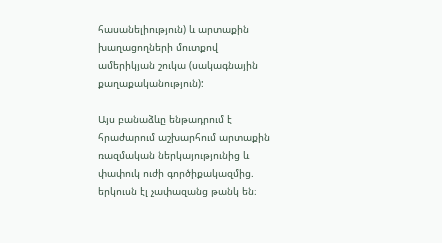հասանելիություն) և արտաքին խաղացողների մուտքով ամերիկյան շուկա (սակագնային քաղաքականություն):

Այս բանաձևը ենթադրում է հրաժարում աշխարհում արտաքին ռազմական ներկայությունից և փափուկ ուժի գործիքակազմից. երկուսն էլ չափազանց թանկ են։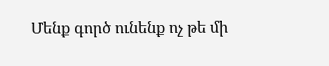Մենք գործ ունենք ոչ թե մի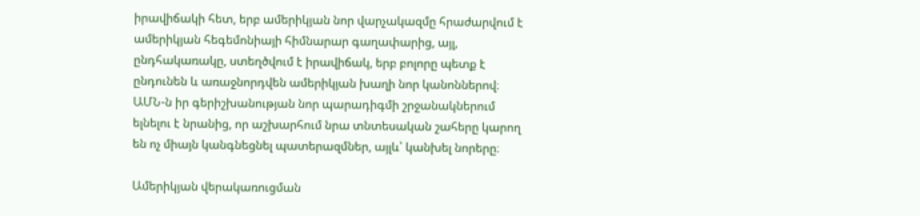իրավիճակի հետ, երբ ամերիկյան նոր վարչակազմը հրաժարվում է ամերիկյան հեգեմոնիայի հիմնարար գաղափարից, այլ, ընդհակառակը, ստեղծվում է իրավիճակ, երբ բոլորը պետք է ընդունեն և առաջնորդվեն ամերիկյան խաղի նոր կանոններով։ ԱՄՆ-ն իր գերիշխանության նոր պարադիգմի շրջանակներում ելնելու է նրանից, որ աշխարհում նրա տնտեսական շահերը կարող են ոչ միայն կանգնեցնել պատերազմներ, այլև՝ կանխել նորերը։

Ամերիկյան վերակառուցման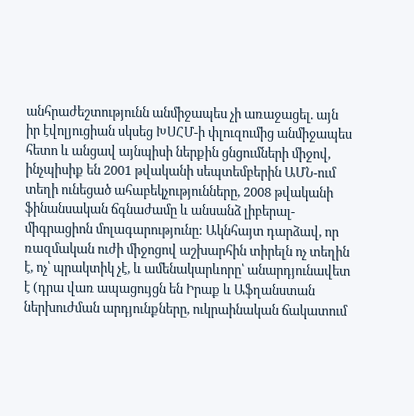անհրաժեշտությունն անմիջապես չի առաջացել. այն իր էվոլյուցիան սկսեց ԽՍՀՄ-ի փլուզումից անմիջապես հետո և անցավ այնպիսի ներքին ցնցումների միջով, ինչպիսիք են 2001 թվականի սեպտեմբերին ԱՄՆ-ում տեղի ունեցած ահաբեկչությունները, 2008 թվականի ֆինանսական ճգնաժամը և անսանձ լիբերալ-միգրացիոն մոլագարությունը: Ակնհայտ դարձավ, որ ռազմական ուժի միջոցով աշխարհին տիրելն ոչ տեղին է, ոչ՝ պրակտիկ չէ, և ամենակարևորը՝ անարդյունավետ է (դրա վառ ապացույցն են Իրաք և Աֆղանստան ներխուժման արդյունքները, ուկրաինական ճակատում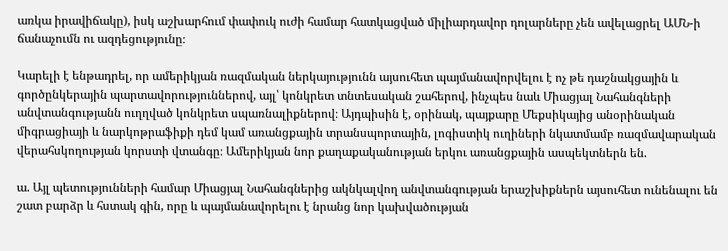առկա իրավիճակը), իսկ աշխարհում փափուկ ուժի համար հատկացված միլիարդավոր դոլարները չեն ավելացրել ԱՄՆ-ի ճանաչումն ու ազդեցությունը։

Կարելի է ենթադրել, որ ամերիկյան ռազմական ներկայությունն այսուհետ պայմանավորվելու է ոչ թե դաշնակցային և գործընկերային պարտավորություններով, այլ՝ կոնկրետ տնտեսական շահերով, ինչպես նաև Միացյալ Նահանգների անվտանգությանն ուղղված կոնկրետ սպառնալիքներով։ Այդպիսին է, օրինակ, պայքարը Մեքսիկայից անօրինական միգրացիայի և նարկոթրաֆիքի դեմ կամ առանցքային տրանսպորտային, լոգիստիկ ուղիների նկատմամբ ռազմավարական վերահսկողության կորստի վտանգը։ Ամերիկյան նոր քաղաքականության երկու առանցքային ասպեկտներն են.

ա. Այլ պետությունների համար Միացյալ Նահանգներից ակնկալվող անվտանգության երաշխիքներն այսուհետ ունենալու են շատ բարձր և հստակ գին, որը և պայմանավորելու է նրանց նոր կախվածության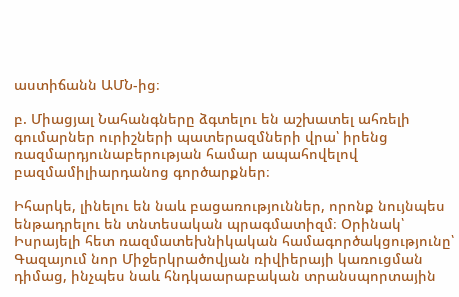աստիճանն ԱՄՆ-ից։

բ. Միացյալ Նահանգները ձգտելու են աշխատել ահռելի գումարներ ուրիշների պատերազմների վրա՝ իրենց ռազմարդյունաբերության համար ապահովելով բազմամիլիարդանոց գործարքներ։

Իհարկե, լինելու են նաև բացառություններ, որոնք նույնպես ենթադրելու են տնտեսական պրագմատիզմ։ Օրինակ՝ Իսրայելի հետ ռազմատեխնիկական համագործակցությունը՝ Գազայում նոր Միջերկրածովյան ռիվիերայի կառուցման դիմաց, ինչպես նաև հնդկաարաբական տրանսպորտային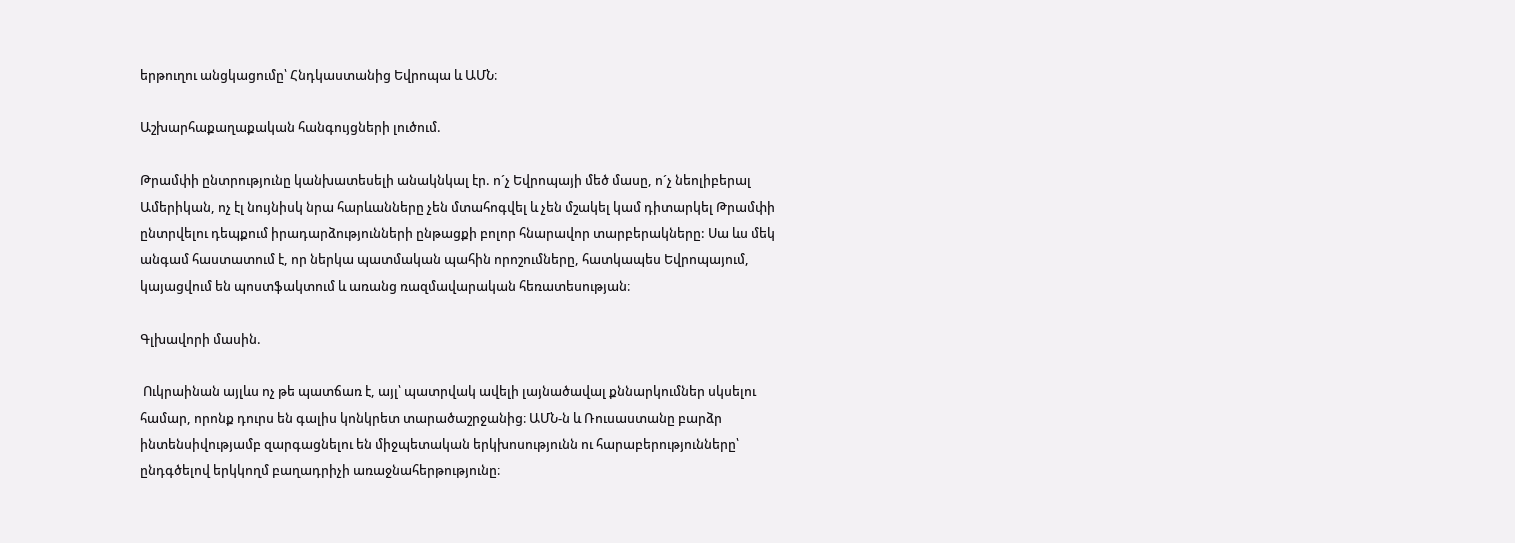երթուղու անցկացումը՝ Հնդկաստանից Եվրոպա և ԱՄՆ։

Աշխարհաքաղաքական հանգույցների լուծում.

Թրամփի ընտրությունը կանխատեսելի անակնկալ էր. ո´չ Եվրոպայի մեծ մասը, ո´չ նեոլիբերալ Ամերիկան, ոչ էլ նույնիսկ նրա հարևանները չեն մտահոգվել և չեն մշակել կամ դիտարկել Թրամփի ընտրվելու դեպքում իրադարձությունների ընթացքի բոլոր հնարավոր տարբերակները: Սա ևս մեկ անգամ հաստատում է, որ ներկա պատմական պահին որոշումները, հատկապես Եվրոպայում, կայացվում են պոստֆակտում և առանց ռազմավարական հեռատեսության։

Գլխավորի մասին.

 Ուկրաինան այլևս ոչ թե պատճառ է, այլ՝ պատրվակ ավելի լայնածավալ քննարկումներ սկսելու համար, որոնք դուրս են գալիս կոնկրետ տարածաշրջանից։ ԱՄՆ-ն և Ռուսաստանը բարձր ինտենսիվությամբ զարգացնելու են միջպետական երկխոսությունն ու հարաբերությունները՝ ընդգծելով երկկողմ բաղադրիչի առաջնահերթությունը։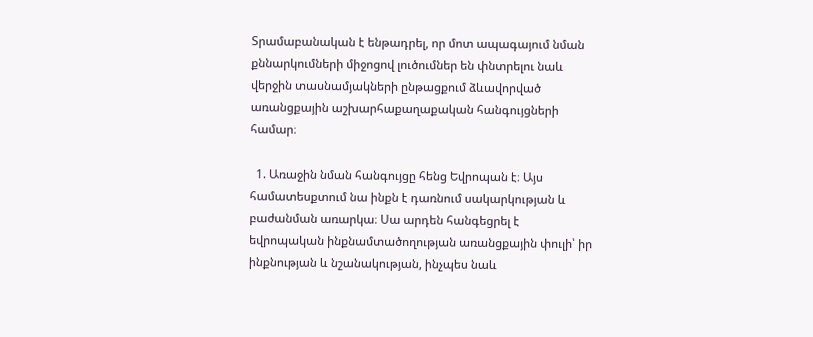Տրամաբանական է ենթադրել, որ մոտ ապագայում նման քննարկումների միջոցով լուծումներ են փնտրելու նաև վերջին տասնամյակների ընթացքում ձևավորված առանցքային աշխարհաքաղաքական հանգույցների համար։

  1. Առաջին նման հանգույցը հենց Եվրոպան է։ Այս համատեսքտում նա ինքն է դառնում սակարկության և բաժանման առարկա։ Սա արդեն հանգեցրել է եվրոպական ինքնամտածողության առանցքային փուլի՝ իր ինքնության և նշանակության, ինչպես նաև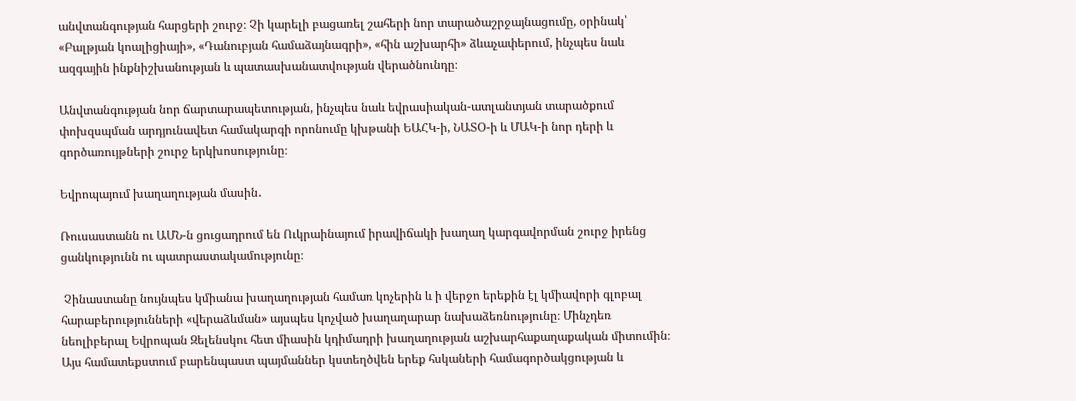անվտանգության հարցերի շուրջ։ Չի կարելի բացառել շահերի նոր տարածաշրջայնացումը, օրինակ՝ «Բալթյան կոալիցիայի», «Դանուբյան համաձայնագրի», «հին աշխարհի» ձևաչափերում, ինչպես նաև ազգային ինքնիշխանության և պատասխանատվության վերածնունդը։

Անվտանգության նոր ճարտարապետության, ինչպես նաև եվրասիական-ատլանտյան տարածքում փոխզսպման արդյունավետ համակարգի որոնումը կխթանի ԵԱՀԿ-ի, ՆԱՏՕ-ի և ՄԱԿ-ի նոր դերի և գործառույթների շուրջ երկխոսությունը։

Եվրոպայում խաղաղության մասին․

Ռուսաստանն ու ԱՄՆ-ն ցուցադրում են Ուկրաինայում իրավիճակի խաղաղ կարգավորման շուրջ իրենց ցանկությունն ու պատրաստակամությունը։

 Չինաստանը նույնպես կմիանա խաղաղության համառ կոչերին և ի վերջո երեքին էլ կմիավորի գլոբալ հարաբերությունների «վերաձևման» այսպես կոչված խաղաղարար նախաձեռնությունը։ Մինչդեռ նեոլիբերալ Եվրոպան Զելենսկու հետ միասին կդիմադրի խաղաղության աշխարհաքաղաքական միտումին։ Այս համատեքստում բարենպաստ պայմաններ կստեղծվեն երեք հսկաների համագործակցության և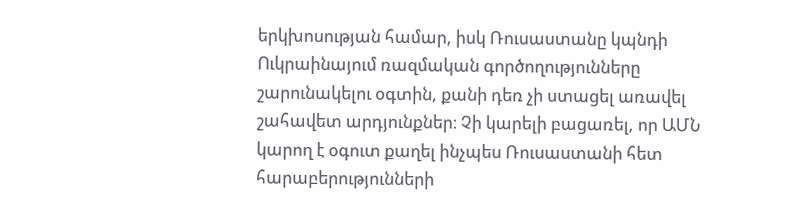երկխոսության համար, իսկ Ռուսաստանը կպնդի Ուկրաինայում ռազմական գործողությունները շարունակելու օգտին, քանի դեռ չի ստացել առավել շահավետ արդյունքներ։ Չի կարելի բացառել, որ ԱՄՆ կարող է օգուտ քաղել ինչպես Ռուսաստանի հետ հարաբերությունների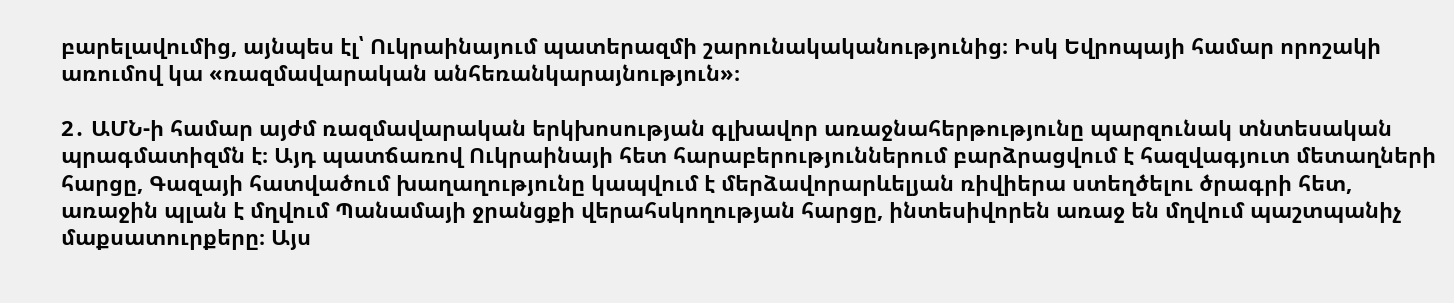բարելավումից, այնպես էլ՝ Ուկրաինայում պատերազմի շարունակականությունից։ Իսկ Եվրոպայի համար որոշակի առումով կա «ռազմավարական անհեռանկարայնություն»։

2․ ԱՄՆ-ի համար այժմ ռազմավարական երկխոսության գլխավոր առաջնահերթությունը պարզունակ տնտեսական պրագմատիզմն է։ Այդ պատճառով Ուկրաինայի հետ հարաբերություններում բարձրացվում է հազվագյուտ մետաղների հարցը, Գազայի հատվածում խաղաղությունը կապվում է մերձավորարևելյան ռիվիերա ստեղծելու ծրագրի հետ, առաջին պլան է մղվում Պանամայի ջրանցքի վերահսկողության հարցը, ինտեսիվորեն առաջ են մղվում պաշտպանիչ մաքսատուրքերը։ Այս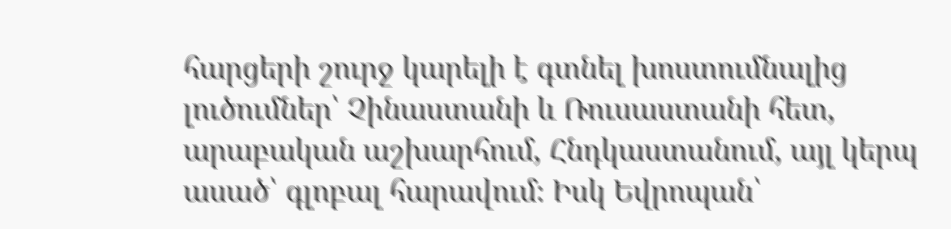հարցերի շուրջ կարելի է գտնել խոստումնալից լուծումներ՝ Չինաստանի և Ռուսաստանի հետ, արաբական աշխարհում, Հնդկաստանում, այլ կերպ ասած՝ գլոբալ հարավում։ Իսկ Եվրոպան՝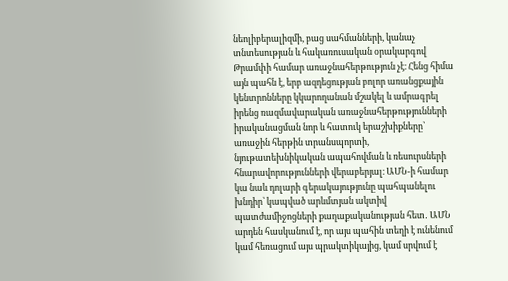նեոլիբերալիզմի, բաց սահմանների, կանաչ տնտեսության և հակառուսական օրակարգով Թրամփի համար առաջնահերթություն չէ։ Հենց հիմա այն պահն է, երբ ազդեցության բոլոր առանցքային կենտրոնները կկարողանան մշակել և ամրագրել իրենց ռազմավարական առաջնահերթությունների իրականացման նոր և հատուկ երաշխիքները՝ առաջին հերթին տրանսպորտի, նյութատեխնիկական ապահովման և ռեսուրսների հնարավորությունների վերաբերյալ։ ԱՄՆ-ի համար կա նաև դոլարի գերակայությունը պահպանելու խնդիր՝ կապված արևմտյան ակտիվ պատժամիջոցների քաղաքականության հետ․ ԱՄՆ արդեն հասկանում է, որ այս պահին տեղի է ունենում կամ հեռացում այս պրակտիկայից, կամ սրվում է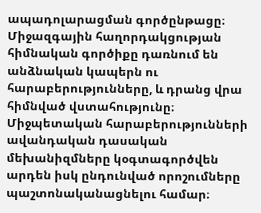ապադոլարացման գործընթացը։ Միջազգային հաղորդակցության հիմնական գործիքը դառնում են անձնական կապերն ու հարաբերությունները, և դրանց վրա հիմնված վստահությունը։ Միջպետական հարաբերությունների ավանդական դասական մեխանիզմները կօգտագործվեն արդեն իսկ ընդունված որոշումները պաշտոնականացնելու համար։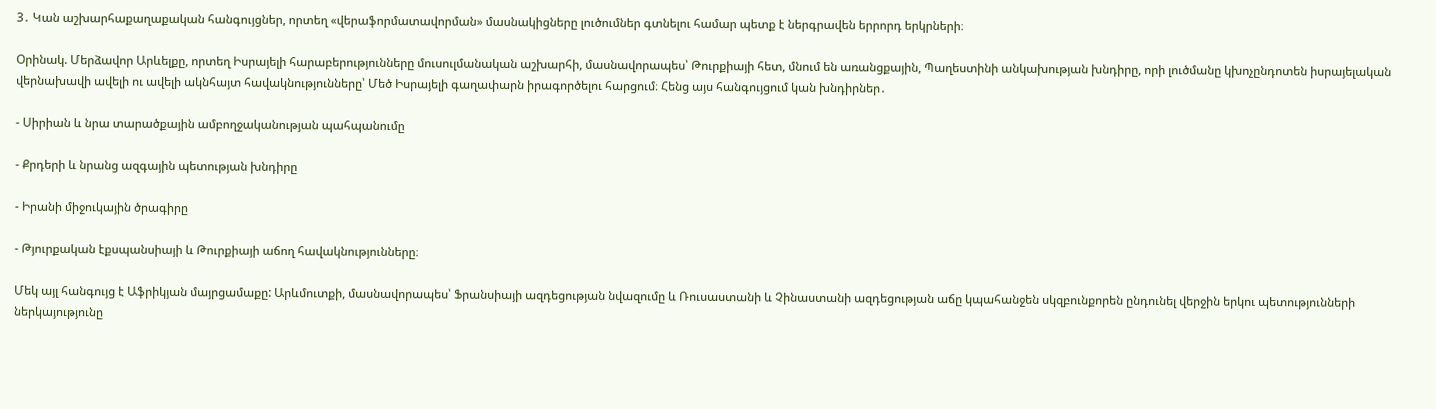3․ Կան աշխարհաքաղաքական հանգույցներ, որտեղ «վերաֆորմատավորման» մասնակիցները լուծումներ գտնելու համար պետք է ներգրավեն երրորդ երկրների։

Օրինակ. Մերձավոր Արևելքը, որտեղ Իսրայելի հարաբերությունները մուսուլմանական աշխարհի, մասնավորապես՝ Թուրքիայի հետ, մնում են առանցքային, Պաղեստինի անկախության խնդիրը, որի լուծմանը կխոչընդոտեն իսրայելական վերնախավի ավելի ու ավելի ակնհայտ հավակնությունները՝ Մեծ Իսրայելի գաղափարն իրագործելու հարցում։ Հենց այս հանգույցում կան խնդիրներ․

⁃ Սիրիան և նրա տարածքային ամբողջականության պահպանումը

⁃ Քրդերի և նրանց ազգային պետության խնդիրը

⁃ Իրանի միջուկային ծրագիրը

⁃ Թյուրքական էքսպանսիայի և Թուրքիայի աճող հավակնությունները։

Մեկ այլ հանգույց է Աֆրիկյան մայրցամաքը: Արևմուտքի, մասնավորապես՝ Ֆրանսիայի ազդեցության նվազումը և Ռուսաստանի և Չինաստանի ազդեցության աճը կպահանջեն սկզբունքորեն ընդունել վերջին երկու պետությունների ներկայությունը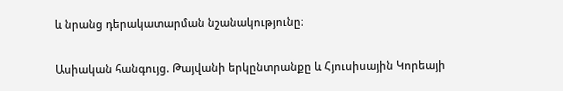և նրանց դերակատարման նշանակությունը։

Ասիական հանգույց. Թայվանի երկընտրանքը և Հյուսիսային Կորեայի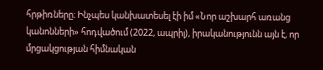հրթիռները։ Ինչպես կանխատեսել էի իմ «Նոր աշխարհ առանց կանոնների» հոդվածում (2022, ապրիլ), իրականությունն այն է, որ մրցակցության հիմնական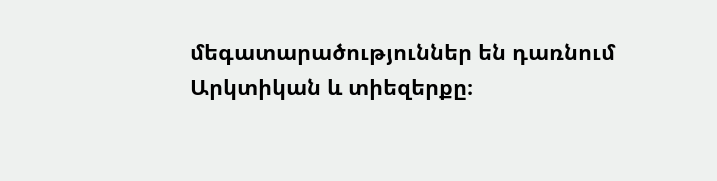մեգատարածություններ են դառնում Արկտիկան և տիեզերքը։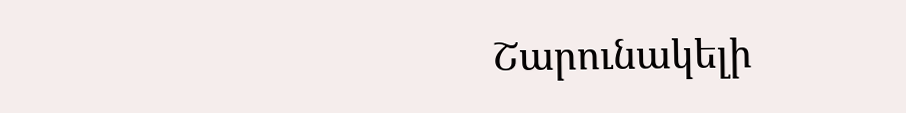Շարունակելի